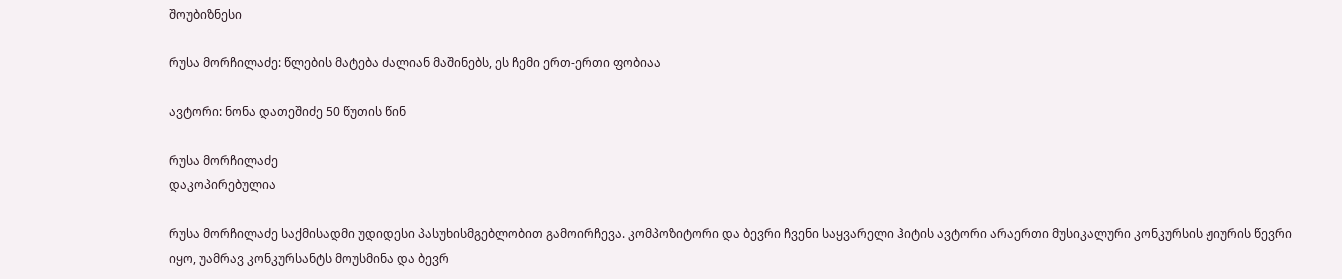შოუბიზნესი

რუსა მორჩილაძე: წლების მატება ძალიან მაშინებს, ეს ჩემი ერთ-ერთი ფობიაა

ავტორი: ნონა დათეშიძე 50 წუთის წინ

რუსა მორჩილაძე
დაკოპირებულია

რუსა მორჩილაძე საქმისადმი უდიდესი პასუხისმგებლობით გამოირჩევა. კომპოზიტორი და ბევრი ჩვენი საყვარელი ჰიტის ავტორი არაერთი მუსიკალური კონკურსის ჟიურის წევრი იყო, უამრავ კონკურსანტს მოუსმინა და ბევრ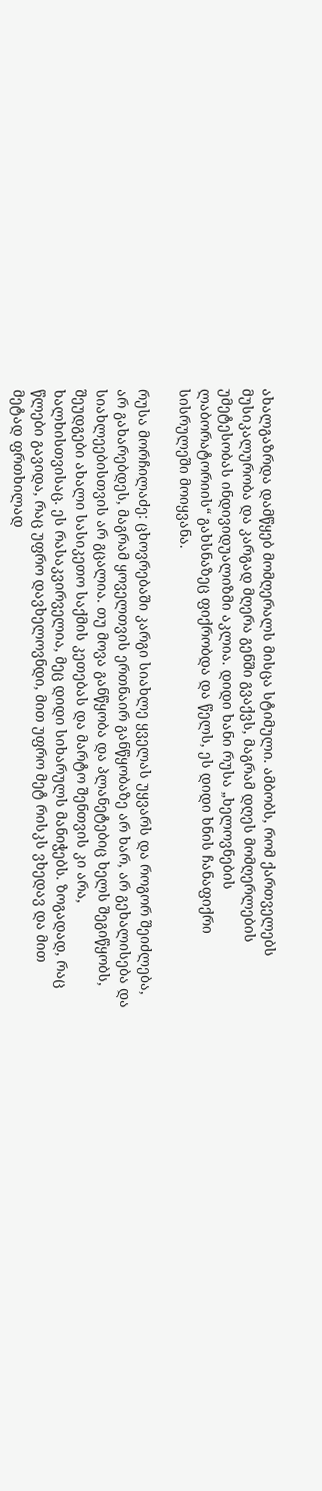ახალგაზრდა დამწყებ მომღერალს მისცა სტიმული. ამბობს, რომ ქართველებს მუსიკალურობა და კარგად მღერა გენში გვაქვს, მაგრამ დღეს მომღერლების უმეტესობას ინდივიდუალიზმი აკლია. დიდი ხანი რუსა „ხელოვნების ლაბორატორიის“ გახსნაზეც ფიქრობდა და წელს, ეს დიდი ხნის ჩანაფიქრი სისრულეში მოიყვანა.

რუსა მორჩილაძე: ცხოვრებაში კარგი სიახლე ყველას უყვარს და როგორ შეიძლება, არ გახარებდეს, მაგრამ ყოველთვის ერთნაირ განწყობაზე არ ხარ, არ გეხალისება და სიახლეებისთვის არ გცალია. თუ მოვა განწყობა და პლანეტებიც ხელს შეგიწყობს, შეუდგები ახალი სასიკეთო საქმის კეთებას და მარტო შენთვის კი არა, ხალხისთვისაც. ეს რასაკვირველია, მეც დიდი სიხარულს მანიჭებს. ზოგადად, რაც წლები გავიდა, რაც უფრო დავხელოვნდი, მით უფრო მეტ რისკს ვხედავ და მით მეტად ფრთხილად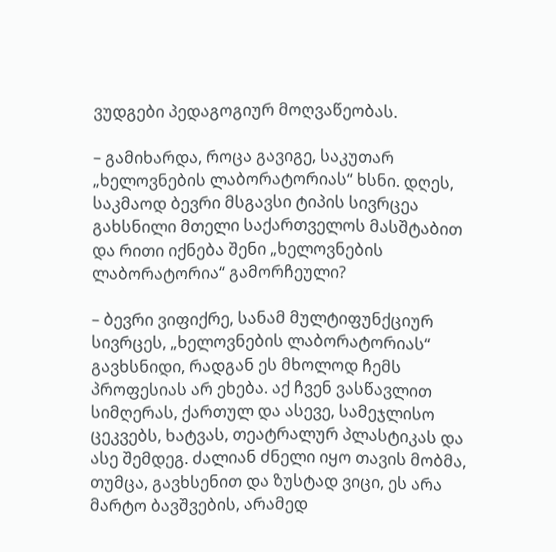ვუდგები პედაგოგიურ მოღვაწეობას.

– გამიხარდა, როცა გავიგე, საკუთარ „ხელოვნების ლაბორატორიას“ ხსნი. დღეს, საკმაოდ ბევრი მსგავსი ტიპის სივრცეა გახსნილი მთელი საქართველოს მასშტაბით და რითი იქნება შენი „ხელოვნების ლაბორატორია“ გამორჩეული?

– ბევრი ვიფიქრე, სანამ მულტიფუნქციურ სივრცეს, „ხელოვნების ლაბორატორიას“ გავხსნიდი, რადგან ეს მხოლოდ ჩემს პროფესიას არ ეხება. აქ ჩვენ ვასწავლით სიმღერას, ქართულ და ასევე, სამეჯლისო ცეკვებს, ხატვას, თეატრალურ პლასტიკას და ასე შემდეგ. ძალიან ძნელი იყო თავის მობმა, თუმცა, გავხსენით და ზუსტად ვიცი, ეს არა მარტო ბავშვების, არამედ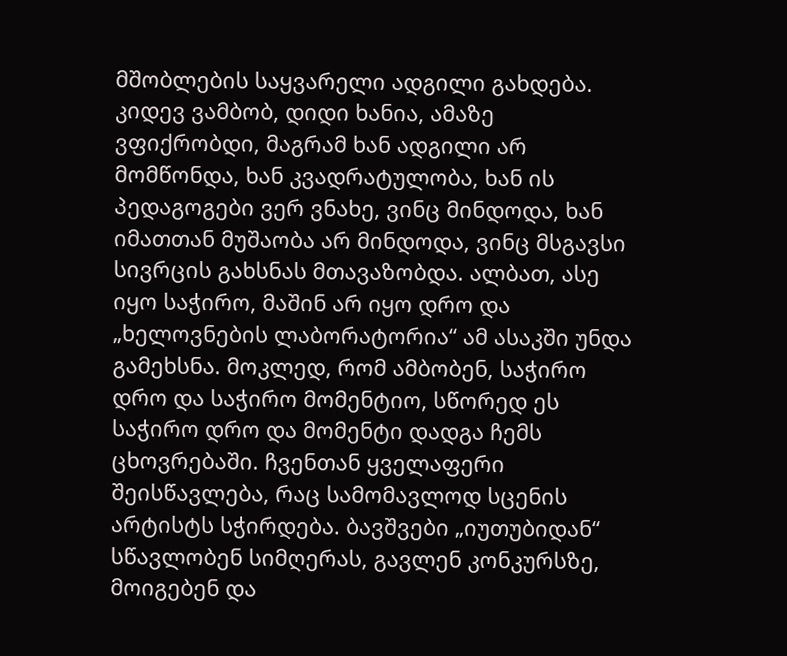მშობლების საყვარელი ადგილი გახდება. კიდევ ვამბობ, დიდი ხანია, ამაზე ვფიქრობდი, მაგრამ ხან ადგილი არ მომწონდა, ხან კვადრატულობა, ხან ის პედაგოგები ვერ ვნახე, ვინც მინდოდა, ხან იმათთან მუშაობა არ მინდოდა, ვინც მსგავსი სივრცის გახსნას მთავაზობდა. ალბათ, ასე იყო საჭირო, მაშინ არ იყო დრო და „ხელოვნების ლაბორატორია“ ამ ასაკში უნდა გამეხსნა. მოკლედ, რომ ამბობენ, საჭირო დრო და საჭირო მომენტიო, სწორედ ეს საჭირო დრო და მომენტი დადგა ჩემს ცხოვრებაში. ჩვენთან ყველაფერი შეისწავლება, რაც სამომავლოდ სცენის არტისტს სჭირდება. ბავშვები „იუთუბიდან“ სწავლობენ სიმღერას, გავლენ კონკურსზე, მოიგებენ და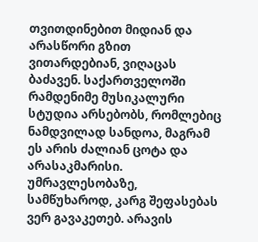თვითდინებით მიდიან და არასწორი გზით ვითარდებიან, ვიღაცას ბაძავენ. საქართველოში რამდენიმე მუსიკალური სტუდია არსებობს, რომლებიც ნამდვილად სანდოა, მაგრამ ეს არის ძალიან ცოტა და არასაკმარისი. უმრავლესობაზე, სამწუხაროდ, კარგ შეფასებას ვერ გავაკეთებ. არავის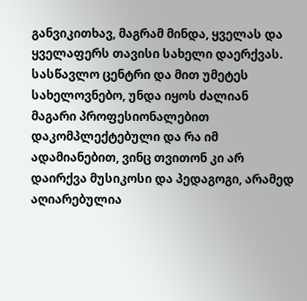განვიკითხავ, მაგრამ მინდა, ყველას და ყველაფერს თავისი სახელი დაერქვას. სასწავლო ცენტრი და მით უმეტეს სახელოვნებო, უნდა იყოს ძალიან მაგარი პროფესიონალებით დაკომპლექტებული და რა იმ ადამიანებით, ვინც თვითონ კი არ დაირქვა მუსიკოსი და პედაგოგი, არამედ აღიარებულია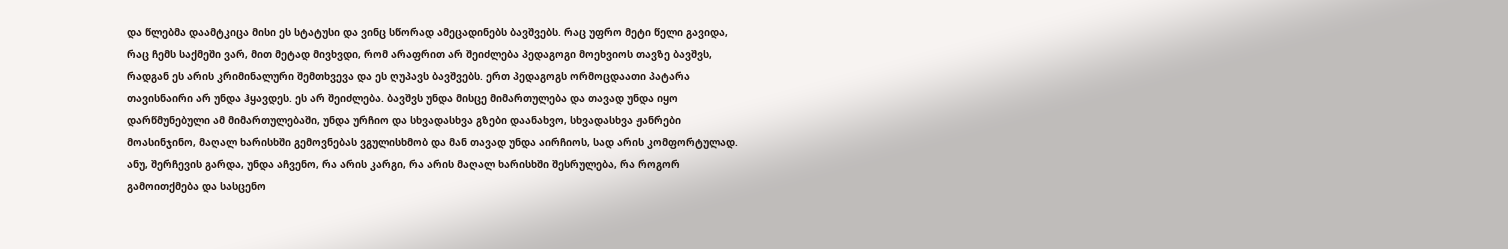და წლებმა დაამტკიცა მისი ეს სტატუსი და ვინც სწორად ამეცადინებს ბავშვებს. რაც უფრო მეტი წელი გავიდა, რაც ჩემს საქმეში ვარ, მით მეტად მივხვდი, რომ არაფრით არ შეიძლება პედაგოგი მოეხვიოს თავზე ბავშვს, რადგან ეს არის კრიმინალური შემთხვევა და ეს ღუპავს ბავშვებს. ერთ პედაგოგს ორმოცდაათი პატარა თავისნაირი არ უნდა ჰყავდეს. ეს არ შეიძლება. ბავშვს უნდა მისცე მიმართულება და თავად უნდა იყო დარწმუნებული ამ მიმართულებაში, უნდა ურჩიო და სხვადასხვა გზები დაანახვო, სხვადასხვა ჟანრები მოასინჯინო, მაღალ ხარისხში გემოვნებას ვგულისხმობ და მან თავად უნდა აირჩიოს, სად არის კომფორტულად. ანუ, შერჩევის გარდა, უნდა აჩვენო, რა არის კარგი, რა არის მაღალ ხარისხში შესრულება, რა როგორ გამოითქმება და სასცენო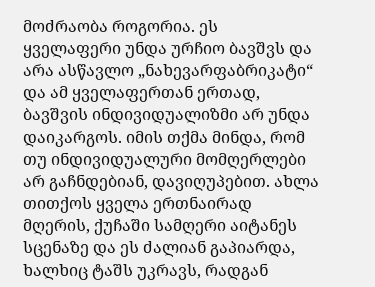მოძრაობა როგორია. ეს ყველაფერი უნდა ურჩიო ბავშვს და არა ასწავლო „ნახევარფაბრიკატი“ და ამ ყველაფერთან ერთად, ბავშვის ინდივიდუალიზმი არ უნდა დაიკარგოს. იმის თქმა მინდა, რომ თუ ინდივიდუალური მომღერლები არ გაჩნდებიან, დავიღუპებით. ახლა თითქოს ყველა ერთნაირად მღერის, ქუჩაში სამღერი აიტანეს სცენაზე და ეს ძალიან გაპიარდა, ხალხიც ტაშს უკრავს, რადგან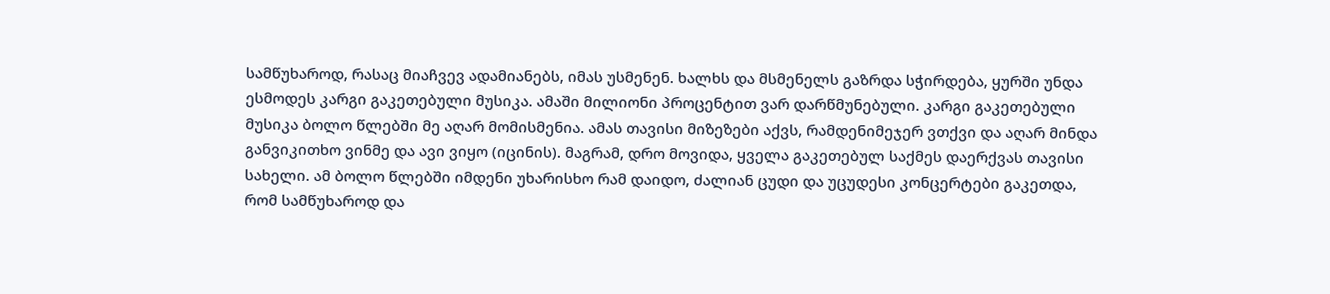სამწუხაროდ, რასაც მიაჩვევ ადამიანებს, იმას უსმენენ. ხალხს და მსმენელს გაზრდა სჭირდება, ყურში უნდა ესმოდეს კარგი გაკეთებული მუსიკა. ამაში მილიონი პროცენტით ვარ დარწმუნებული. კარგი გაკეთებული მუსიკა ბოლო წლებში მე აღარ მომისმენია. ამას თავისი მიზეზები აქვს, რამდენიმეჯერ ვთქვი და აღარ მინდა განვიკითხო ვინმე და ავი ვიყო (იცინის). მაგრამ, დრო მოვიდა, ყველა გაკეთებულ საქმეს დაერქვას თავისი სახელი. ამ ბოლო წლებში იმდენი უხარისხო რამ დაიდო, ძალიან ცუდი და უცუდესი კონცერტები გაკეთდა, რომ სამწუხაროდ და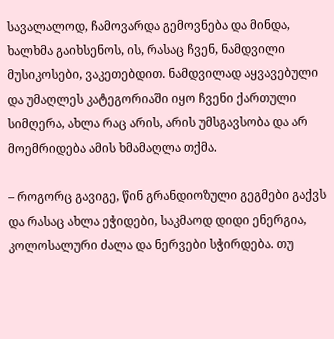სავალალოდ, ჩამოვარდა გემოვნება და მინდა, ხალხმა გაიხსენოს, ის, რასაც ჩვენ, ნამდვილი მუსიკოსები, ვაკეთებდით. ნამდვილად აყვავებული და უმაღლეს კატეგორიაში იყო ჩვენი ქართული სიმღერა, ახლა რაც არის, არის უმსგავსობა და არ მოემრიდება ამის ხმამაღლა თქმა.

– როგორც გავიგე, წინ გრანდიოზული გეგმები გაქვს და რასაც ახლა ეჭიდები, საკმაოდ დიდი ენერგია, კოლოსალური ძალა და ნერვები სჭირდება. თუ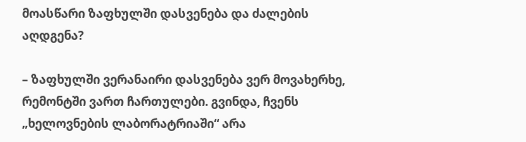მოასწარი ზაფხულში დასვენება და ძალების აღდგენა?

– ზაფხულში ვერანაირი დასვენება ვერ მოვახერხე, რემონტში ვართ ჩართულები. გვინდა, ჩვენს „ხელოვნების ლაბორატრიაში“ არა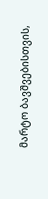მარტო ბავშვებისთვის,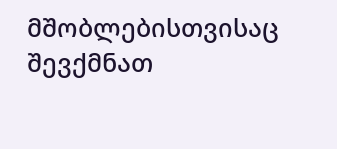მშობლებისთვისაც შევქმნათ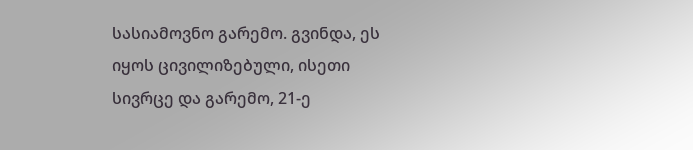სასიამოვნო გარემო. გვინდა, ეს იყოს ცივილიზებული, ისეთი სივრცე და გარემო, 21-ე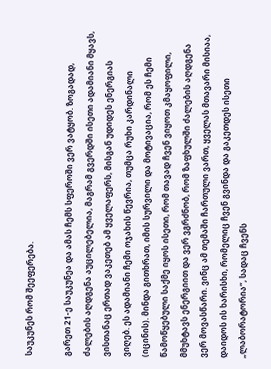საუკუნეს რომ შეეფერება.

გარეთ 21-ე საუკუნეა და ამას ჩემს სფეროში ვერ ვატყობ. ზოგადად, ძალების აღდგენა აუცილებელია, მაგრამ გვერდში ისეთი ადამიანი მყავს, ვისთანაც ერთად ვაკეთებ ამ ყველაფერს, მისგან უდიდეს ენერგიას ვიღებ. ეს ადამიანი ჩემი ოჯახის წევრია, თუმცა რუხი კარდინალი (იცინის). მინდა გითხრათ, იმის სურვილი და მოტივაცია, რომ ეს ჩემი წამოწყებული საქმე იყოს ისეთი, რომ თავად ჩვენ ვიყოთ კმაყოფილი, მმუხტავს ენერგიით და ვერ ვგრძნობ, რომ ზაფხულში ძალების აღდგენა ვერ მოვასწარი. ვინც ამ თემაში ჩართული ვართ, ყველას მთავარი მისიაა, დაიდოს ის ხარისხი, რომელიც ჩვენ გვინდა და გაკეთდეს ისეთი „ლაბორატორია“, სადაც ჩვენს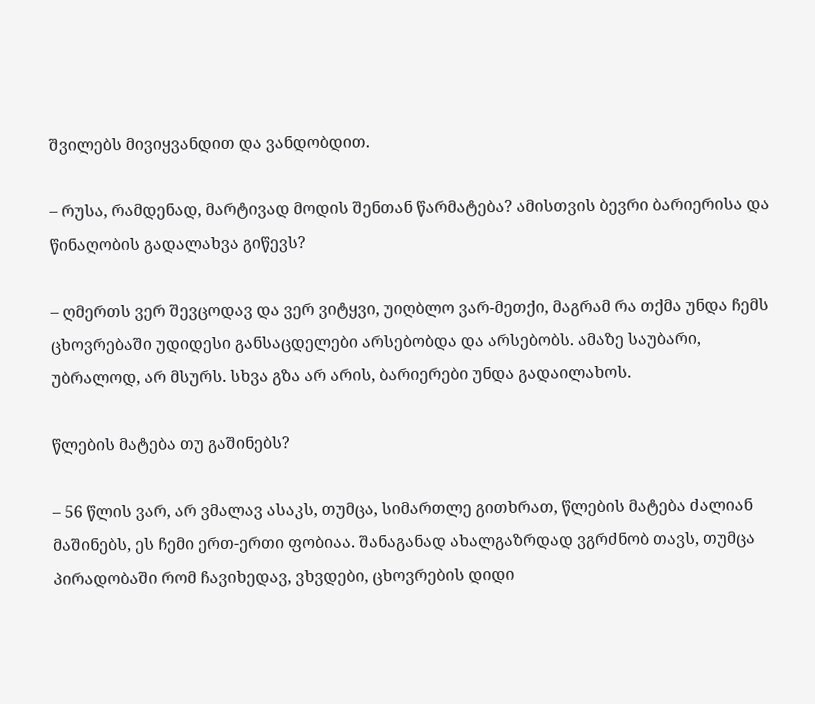შვილებს მივიყვანდით და ვანდობდით.

– რუსა, რამდენად, მარტივად მოდის შენთან წარმატება? ამისთვის ბევრი ბარიერისა და წინაღობის გადალახვა გიწევს?

– ღმერთს ვერ შევცოდავ და ვერ ვიტყვი, უიღბლო ვარ-მეთქი, მაგრამ რა თქმა უნდა ჩემს ცხოვრებაში უდიდესი განსაცდელები არსებობდა და არსებობს. ამაზე საუბარი, უბრალოდ, არ მსურს. სხვა გზა არ არის, ბარიერები უნდა გადაილახოს.

წლების მატება თუ გაშინებს?

– 56 წლის ვარ, არ ვმალავ ასაკს, თუმცა, სიმართლე გითხრათ, წლების მატება ძალიან მაშინებს, ეს ჩემი ერთ-ერთი ფობიაა. შანაგანად ახალგაზრდად ვგრძნობ თავს, თუმცა პირადობაში რომ ჩავიხედავ, ვხვდები, ცხოვრების დიდი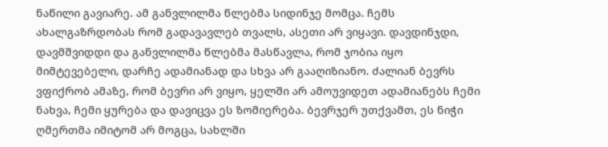ნაწილი გავიარე. ამ განვლილმა წლებმა სიდინჯე მომცა. ჩემს ახალგაზრდობას რომ გადავავლებ თვალს, ასეთი არ ვიყავი. დავდინჯდი, დავმშვიდდი და განვლილმა წლებმა მასწავლა, რომ ჯობია იყო მიმტევებელი, დარჩე ადამიანად და სხვა არ გააღიზიანო. ძალიან ბევრს ვფიქრობ ამაზე, რომ ბევრი არ ვიყო, ყელში არ ამოუვიდეთ ადამიანებს ჩემი ნახვა, ჩემი ყურება და დავიცვა ეს ზომიერება. ბევრჯერ უთქვამთ, ეს ნიჭი ღმერთმა იმიტომ არ მოგცა, სახლში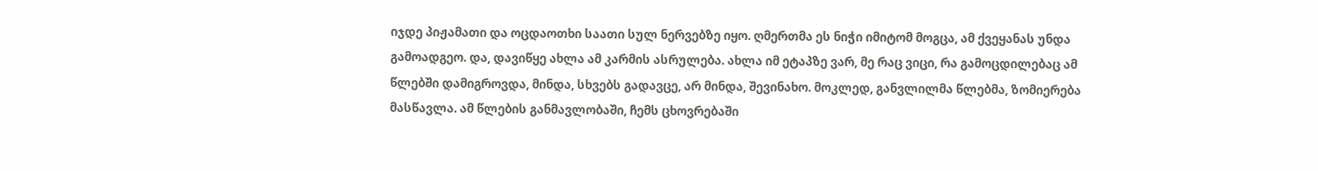იჯდე პიჟამათი და ოცდაოთხი საათი სულ ნერვებზე იყო. ღმერთმა ეს ნიჭი იმიტომ მოგცა, ამ ქვეყანას უნდა გამოადგეო. და, დავიწყე ახლა ამ კარმის ასრულება. ახლა იმ ეტაპზე ვარ, მე რაც ვიცი, რა გამოცდილებაც ამ წლებში დამიგროვდა, მინდა, სხვებს გადავცე, არ მინდა, შევინახო. მოკლედ, განვლილმა წლებმა, ზომიერება მასწავლა. ამ წლების განმავლობაში, ჩემს ცხოვრებაში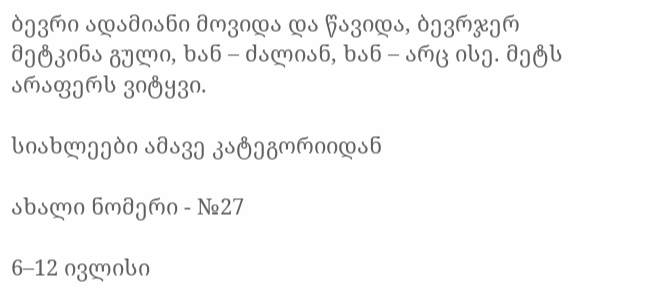ბევრი ადამიანი მოვიდა და წავიდა, ბევრჯერ მეტკინა გული, ხან – ძალიან, ხან – არც ისე. მეტს არაფერს ვიტყვი.

სიახლეები ამავე კატეგორიიდან

ახალი ნომერი - №27

6–12 ივლისი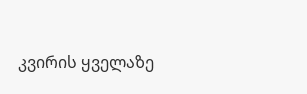კვირის ყველაზე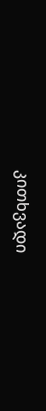კითხვადი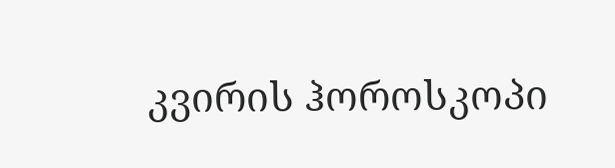კვირის ჰოროსკოპი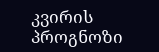კვირის პროგნოზი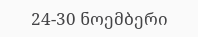24-30 ნოემბერი